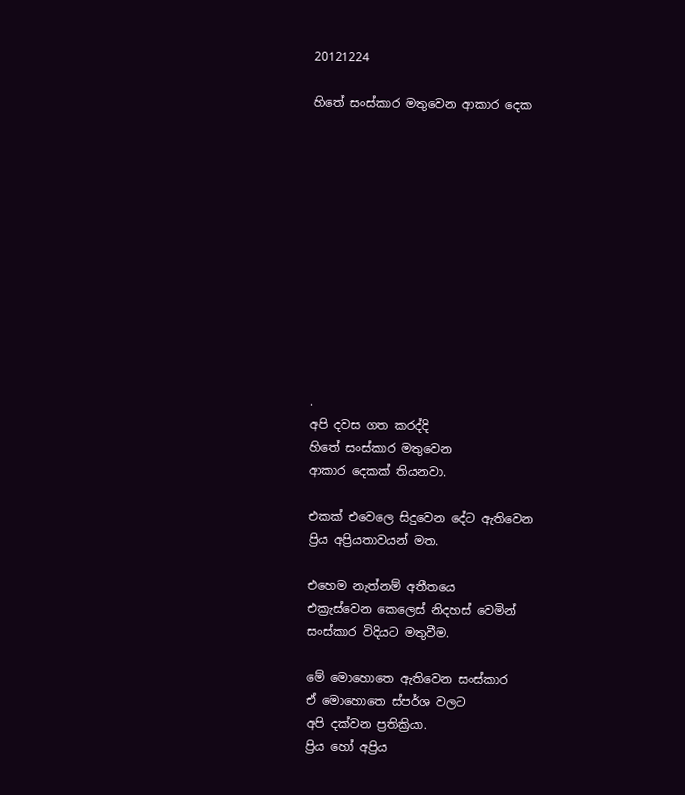20121224

හිතේ සංස්කාර මතුවෙන ආකාර දෙක












.
අපි දවස ගත කරද්දි
හිතේ සංස්කාර මතුවෙන
ආකාර දෙකක් තියනවා.

එකක් එවෙලෙ සිදුවෙන දේට ඇතිවෙන
ප්‍රිය අප්‍රියතාවයන් මත.

එහෙම නැත්නම් අතීතයෙ
එක්‍රැස්වෙන කෙලෙස් නිදහස් වෙමින්
සංස්කාර විදියට මතුවීම.

මේ මොහොතෙ ඇතිවෙන සංස්කාර
ඒ මොහොතෙ ස්පර්ශ වලට
අපි දක්වන ප්‍රතික්‍රියා.
ප්‍රිය හෝ අප්‍රිය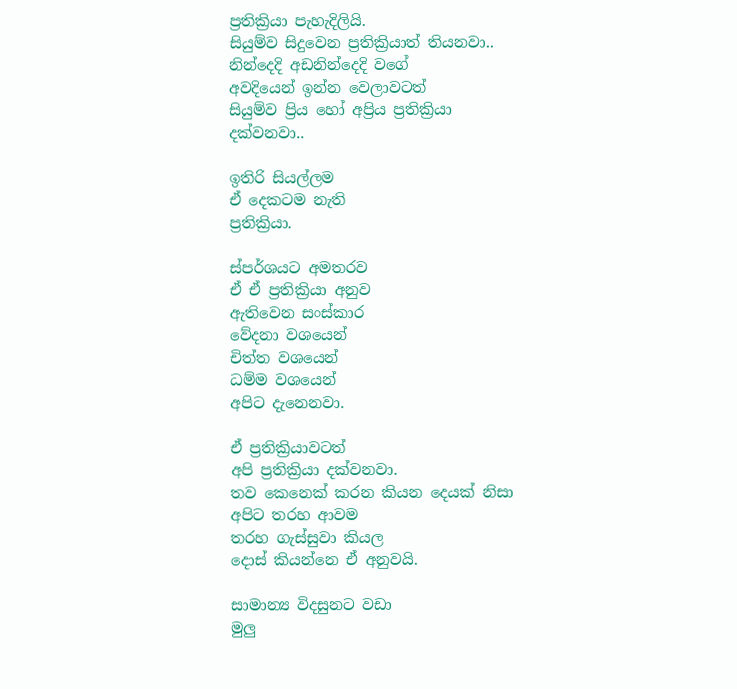ප්‍රතික්‍රියා පැහැදිලියි.
සියුම්ව සිදුවෙන ප්‍රතික්‍රියාත් තියනවා..
නින්දෙදි අඩනින්දෙදි වගේ
අවදියෙන් ඉන්න වෙලාවටත්
සියුම්ව ප්‍රිය හෝ අප්‍රිය ප්‍රතික්‍රියා
දක්වනවා..

ඉතිරි සියල්ලම
ඒ දෙකටම නැති
ප්‍රතික්‍රියා.

ස්පර්ශයට අමතරව
ඒ ඒ ප්‍රතික්‍රියා අනුව
ඇතිවෙන සංස්කාර
වේදනා වශයෙන්
චිත්ත වශයෙන්
ධම්ම වශයෙන්
අපිට දැනෙනවා.

ඒ ප්‍රතික්‍රියාවටත්
අපි ප්‍රතික්‍රියා දක්වනවා.
තව කෙනෙක් කරන කියන දෙයක් නිසා
අපිට තරහ ආවම
තරහ ගැස්සුවා කියල
දොස් කියන්නෙ ඒ අනුවයි.

සාමාන්‍ය විදසුනට වඩා
මුලු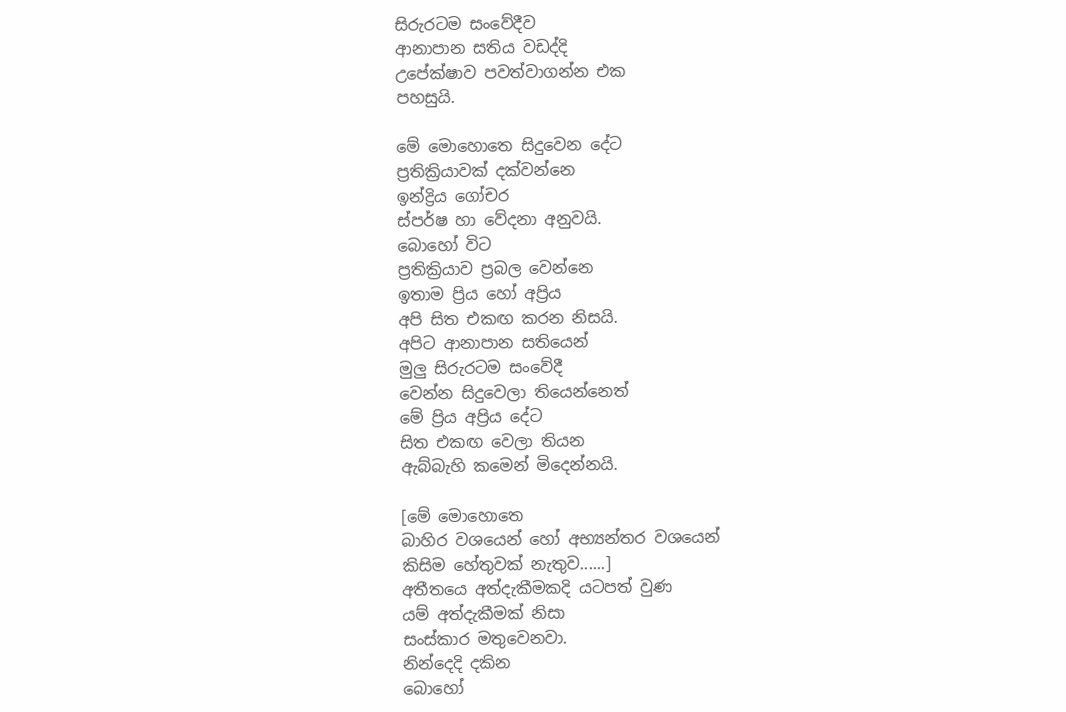සිරුරටම සංවේදීව
ආනාපාන සතිය වඩද්දි
උපේක්ෂාව පවත්වාගන්න එක
පහසුයි.

මේ මොහොතෙ සිදුවෙන දේට
ප්‍රතික්‍රියාවක් දක්වන්නෙ
ඉන්ද්‍රිය ගෝචර
ස්පර්ෂ හා වේදනා අනුවයි.
බොහෝ විට
ප්‍රතික්‍රියාව ප්‍රබල වෙන්නෙ
ඉතාම ප්‍රිය හෝ අප්‍රිය
අපි සිත එකඟ කරන නිසයි.
අපිට ආනාපාන සතියෙන්
මුලු සිරුරටම සංවේදී
වෙන්න සිදුවෙලා තියෙන්නෙත්
මේ ප්‍රිය අප්‍රිය දේට
සිත එකඟ වෙලා තියන
ඇබ්බැහි කමෙන් මිදෙන්නයි.

[මේ මොහොතෙ
බාහිර වශයෙන් හෝ අභ්‍යන්තර වශයෙන්
කිසිම හේතුවක් නැතුව......]
අතීතයෙ අත්දැකීමකදි යටපත් වුණ
යම් අත්දැකීමක් නිසා
සංස්කාර මතුවෙනවා.
නින්දෙදි දකින
බොහෝ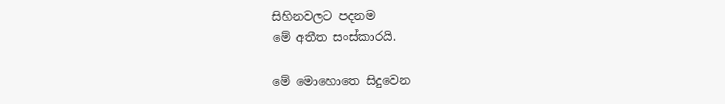සිහිනවලට පදනම
මේ අතීත සංස්කාරයි.

මේ මොහොතෙ සිදුවෙන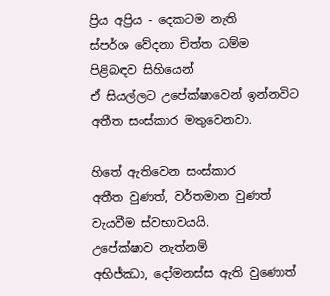ප්‍රිය අප්‍රිය - දෙකටම නැති
ස්පර්ශ වේදනා චිත්ත ධම්ම
පිළිබඳව සිහියෙන්
ඒ සියල්ලට උපේක්ෂාවෙන් ඉන්නවිට
අතීත සංස්කාර මතුවෙනවා.

හිතේ ඇතිවෙන සංස්කාර
අතීත වුණත්, වර්තමාන වුණත්
වැයවීම ස්වභාවයයි.
උපේක්ෂාව නැත්නම්
අභිජ්ඣා, දෝමනස්ස ඇති වුණොත්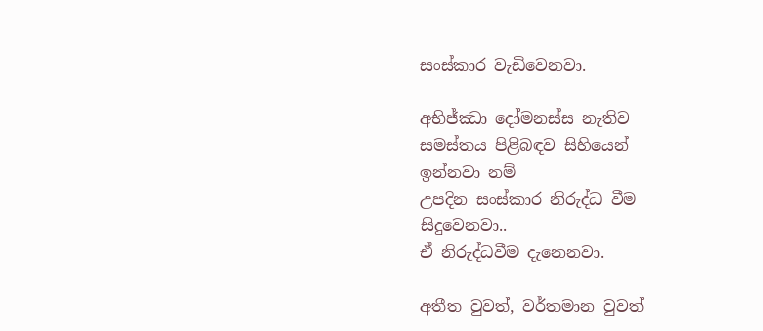සංස්කාර වැඩිවෙනවා.

අභිජ්ඣා දෝමනස්ස නැතිව
සමස්තය පිළිබඳව සිහියෙන්
ඉන්නවා නම්
උපදින සංස්කාර නිරුද්ධ වීම
සිදුවෙනවා..
ඒ නිරුද්ධවීම දැනෙනවා.

අතීත වුවත්, වර්තමාන වුවත්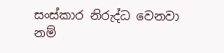සංස්කාර නිරුද්ධ වෙනවා නම්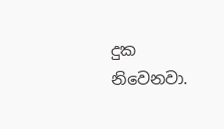දුක නිවෙනවා.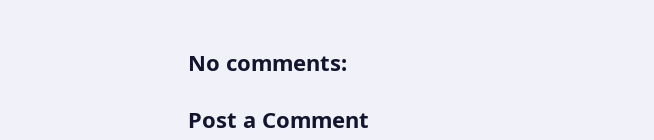No comments:

Post a Comment